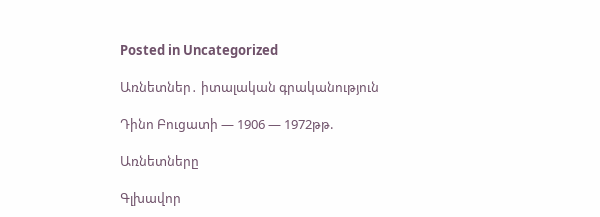Posted in Uncategorized

Առնետներ․ իտալական գրականություն

Դինո Բուցատի — 1906 — 1972թթ.

Առնետները

Գլխավոր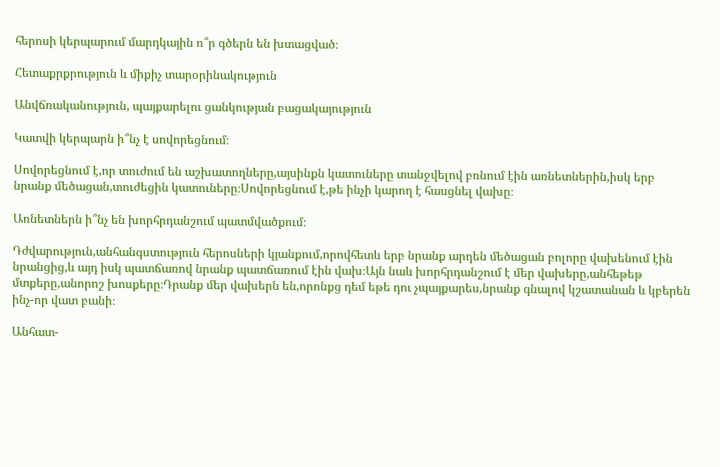հերոսի կերպարում մարդկային ո՞ր գծերն են խտացված։

Հետաքրքրություն և միքիչ տարօրինակություն

Անվճռականություն, պայքարելու ցանկության բացակայություն

Կատվի կերպարն ի՞նչ է սովորեցնում։

Սովորեցնում է,որ տուժում են աշխատողները,այսինքն կատուները տանջվելով բռնում էին առնետներին,իսկ երբ նրանք մեծացան,տուժեցին կատուները։Սովորեցնում է,թե ինչի կարող է հասցնել վախը։

Առնետներն ի՞նչ են խորհրդանշում պատմվածքում։

Դժվարություն,անհանգստություն հերոսների կյանքում,որովհետև երբ նրանք արդեն մեծացան բոլորը վախենում էին նրանցից,և այդ իսկ պատճառով նրանք պատճառում էին վախ։Այն նաև խորհրդանշում է մեր վախերը,անհեթեթ մտքերը,անորոշ խոսքերը։Դրանք մեր վախերն են,որոնքց դեմ եթե դու չպայքարես,նրանք գնալով կշատանան և կբերեն ինչ-որ վատ բանի։

Անհատ-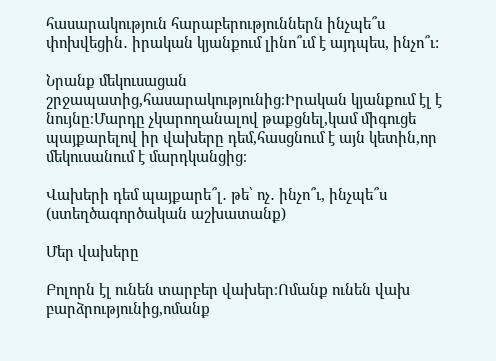հասարակություն հարաբերություններն ինչպե՞ս փոխվեցին․ իրական կյանքում լինո՞ւմ է այդպես, ինչո՞ւ:

Նրանք մեկուսացան շրջապատից,հասարակությունից։Իրական կյանքում էլ է նույնը։Մարդը չկարողանալով թաքցնել,կամ միգուցե պայքարելով իր վախերը դեմ,հասցնում է այն կետին,որ մեկուսանում է մարդկանցից։

Վախերի դեմ պայքարե՞լ․ թե՝ ոչ․ ինչո՞ւ, ինչպե՞ս (ստեղծագործական աշխատանք)

Մեր վախերը

Բոլորն էլ ունեն տարբեր վախեր։Ոմանք ունեն վախ բարձրությունից,ոմանք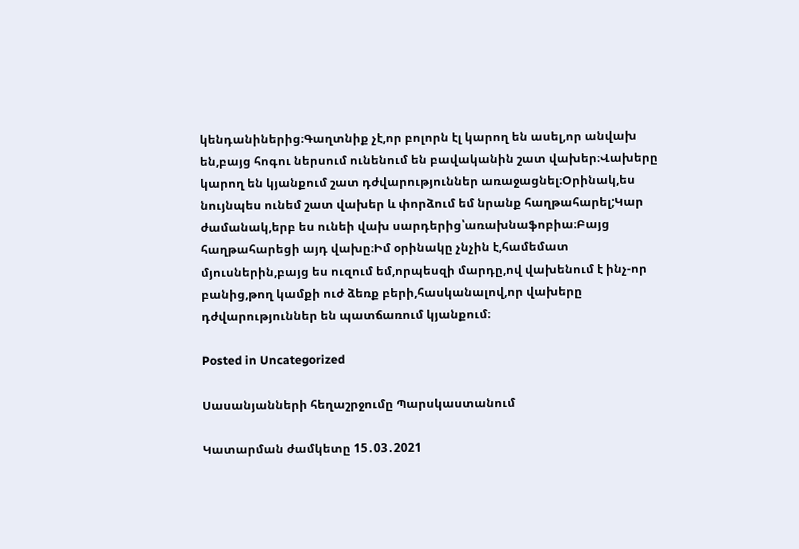կենդանիներից։Գաղտնիք չէ,որ բոլորն էլ կարող են ասել,որ անվախ են,բայց հոգու ներսում ունենում են բավականին շատ վախեր։Վախերը կարող են կյանքում շատ դժվարություններ առաջացնել։Օրինակ,ես նույնպես ունեմ շատ վախեր և փորձում եմ նրանք հաղթահարել;Կար ժամանակ,երբ ես ունեի վախ սարդերից՝առախնաֆոբիա։Բայց հաղթահարեցի այդ վախը։Իմ օրինակը չնչին է,համեմատ մյուսներին,բայց ես ուզում եմ,որպեսզի մարդը,ով վախենում է ինչ-որ բանից,թող կամքի ուժ ձեռք բերի,հասկանալով,որ վախերը դժվարություններ են պատճառում կյանքում։

Posted in Uncategorized

Սասանյանների հեղաշրջումը Պարսկաստանում

Կատարման ժամկետը 15․03․2021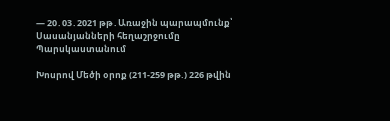— 20․03․2021 թթ․Առաջին պարապմունք՝  Սասանյանների հեղաշրջումը Պարսկաստանում

Խոսրով Մեծի օրոք (211-259 թթ.) 226 թվին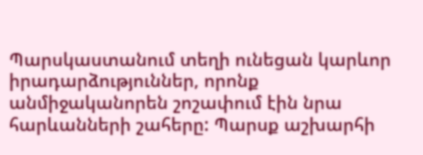Պարսկաստանում տեղի ունեցան կարևոր իրադարձություններ, որոնք անմիջականորեն շոշափում էին նրա հարևանների շահերը: Պարսք աշխարհի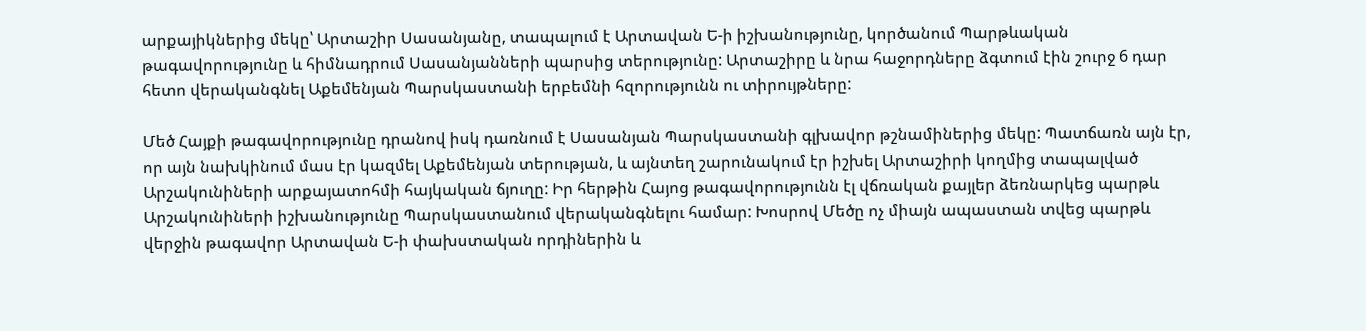արքայիկներից մեկը՝ Արտաշիր Սասանյանը, տապալում է Արտավան Ե-ի իշխանությունը, կործանում Պարթևական թագավորությունը և հիմնադրում Սասանյանների պարսից տերությունը: Արտաշիրը և նրա հաջորդները ձգտում էին շուրջ 6 դար հետո վերականգնել Աքեմենյան Պարսկաստանի երբեմնի հզորությունն ու տիրույթները:

Մեծ Հայքի թագավորությունը դրանով իսկ դառնում է Սասանյան Պարսկաստանի գլխավոր թշնամիներից մեկը: Պատճառն այն էր, որ այն նախկինում մաս էր կազմել Աքեմենյան տերության, և այնտեղ շարունակում էր իշխել Արտաշիրի կողմից տապալված Արշակունիների արքայատոհմի հայկական ճյուղը: Իր հերթին Հայոց թագավորությունն էլ վճռական քայլեր ձեռնարկեց պարթև Արշակունիների իշխանությունը Պարսկաստանում վերականգնելու համար: Խոսրով Մեծը ոչ միայն ապաստան տվեց պարթև վերջին թագավոր Արտավան Ե-ի փախստական որդիներին և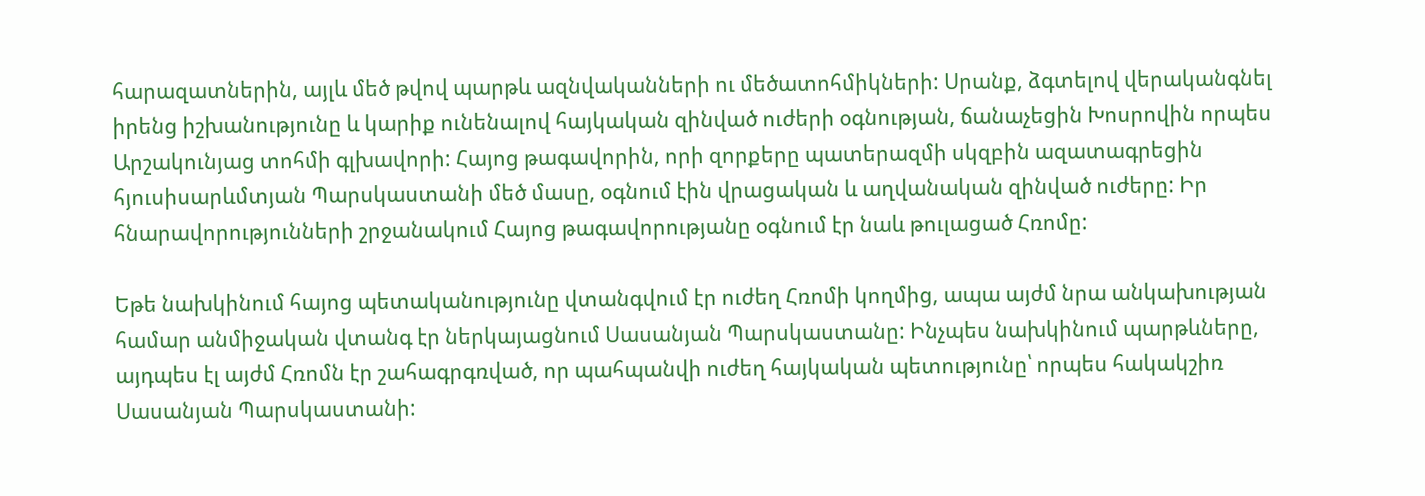հարազատներին, այլև մեծ թվով պարթև ազնվականների ու մեծատոհմիկների: Սրանք, ձգտելով վերականգնել իրենց իշխանությունը և կարիք ունենալով հայկական զինված ուժերի օգնության, ճանաչեցին Խոսրովին որպես Արշակունյաց տոհմի գլխավորի: Հայոց թագավորին, որի զորքերը պատերազմի սկզբին ազատագրեցին հյուսիսարևմտյան Պարսկաստանի մեծ մասը, օգնում էին վրացական և աղվանական զինված ուժերը: Իր հնարավորությունների շրջանակում Հայոց թագավորությանը օգնում էր նաև թուլացած Հռոմը:

Եթե նախկինում հայոց պետականությունը վտանգվում էր ուժեղ Հռոմի կողմից, ապա այժմ նրա անկախության համար անմիջական վտանգ էր ներկայացնում Սասանյան Պարսկաստանը: Ինչպես նախկինում պարթևները, այդպես էլ այժմ Հռոմն էր շահագրգռված, որ պահպանվի ուժեղ հայկական պետությունը՝ որպես հակակշիռ Սասանյան Պարսկաստանի: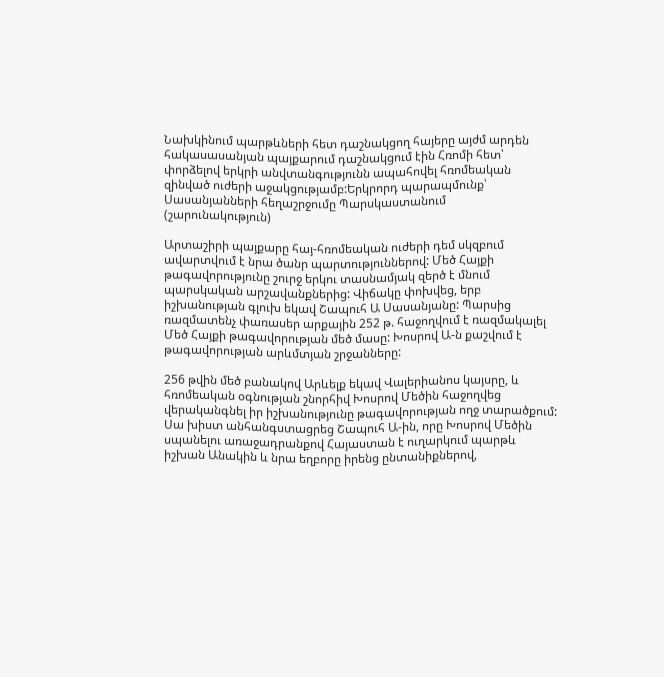Նախկինում պարթևների հետ դաշնակցող հայերը այժմ արդեն հակասասանյան պայքարում դաշնակցում էին Հռոմի հետ՝ փորձելով երկրի անվտանգությունն ապահովել հռոմեական զինված ուժերի աջակցությամբ:Երկրորդ պարապմունք՝ Սասանյանների հեղաշրջումը Պարսկաստանում  (շարունակություն)

Արտաշիրի պայքարը հայ-հռոմեական ուժերի դեմ սկզբում ավարտվում է նրա ծանր պարտություններով: Մեծ Հայքի թագավորությունը շուրջ երկու տասնամյակ զերծ է մնում պարսկական արշավանքներից: Վիճակը փոխվեց, երբ իշխանության գլուխ եկավ Շապուհ Ա Սասանյանը: Պարսից ռազմատենչ փառասեր արքային 252 թ. հաջողվում է ռազմակալել Մեծ Հայքի թագավորության մեծ մասը: Խոսրով Ա-ն քաշվում է թագավորության արևմտյան շրջանները:

256 թվին մեծ բանակով Արևելք եկավ Վալերիանոս կայսրը, և հռոմեական օգնության շնորհիվ Խոսրով Մեծին հաջողվեց վերականգնել իր իշխանությունը թագավորության ողջ տարածքում: Սա խիստ անհանգստացրեց Շապուհ Ա-ին, որը Խոսրով Մեծին սպանելու առաջադրանքով Հայաստան է ուղարկում պարթև իշխան Անակին և նրա եղբորը իրենց ընտանիքներով,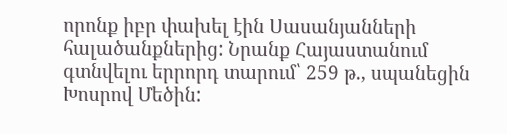որոնք իբր փախել էին Սասանյանների հալածանքներից: Նրանք Հայաստանում գտնվելու երրորդ տարում՝ 259 թ., սպանեցին Խոսրով Մեծին: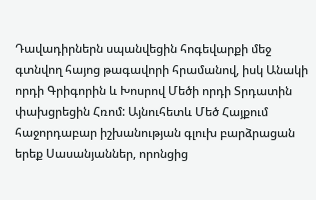Դավադիրներն սպանվեցին հոգեվարքի մեջ գտնվող հայոց թագավորի հրամանով, իսկ Անակի որդի Գրիգորին և Խոսրով Մեծի որդի Տրդատին փախցրեցին Հռոմ: Այնուհետև Մեծ Հայքում հաջորդաբար իշխանության գլուխ բարձրացան երեք Սասանյաններ, որոնցից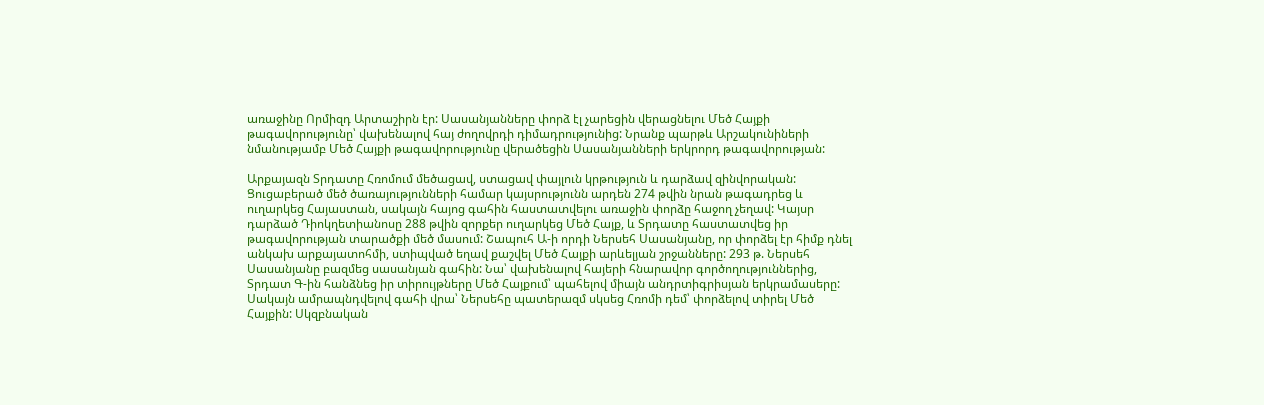առաջինը Որմիզդ Արտաշիրն էր: Սասանյանները փորձ էլ չարեցին վերացնելու Մեծ Հայքի թագավորությունը՝ վախենալով հայ ժողովրդի դիմադրությունից: Նրանք պարթև Արշակունիների նմանությամբ Մեծ Հայքի թագավորությունը վերածեցին Սասանյանների երկրորդ թագավորության:

Արքայազն Տրդատը Հռոմում մեծացավ, ստացավ փայլուն կրթություն և դարձավ զինվորական: Ցուցաբերած մեծ ծառայությունների համար կայսրությունն արդեն 274 թվին նրան թագադրեց և ուղարկեց Հայաստան, սակայն հայոց գահին հաստատվելու առաջին փորձը հաջող չեղավ: Կայսր դարձած Դիոկղետիանոսը 288 թվին զորքեր ուղարկեց Մեծ Հայք, և Տրդատը հաստատվեց իր թագավորության տարածքի մեծ մասում: Շապուհ Ա-ի որդի Ներսեհ Սասանյանը, որ փորձել էր հիմք դնել անկախ արքայատոհմի, ստիպված եղավ քաշվել Մեծ Հայքի արևելյան շրջանները: 293 թ. Ներսեհ Սասանյանը բազմեց սասանյան գահին: Նա՝ վախենալով հայերի հնարավոր գործողություններից, Տրդատ Գ-ին հանձնեց իր տիրույթները Մեծ Հայքում՝ պահելով միայն անդրտիգրիսյան երկրամասերը: Սակայն ամրապնդվելով գահի վրա՝ Ներսեհը պատերազմ սկսեց Հռոմի դեմ՝ փորձելով տիրել Մեծ Հայքին: Սկզբնական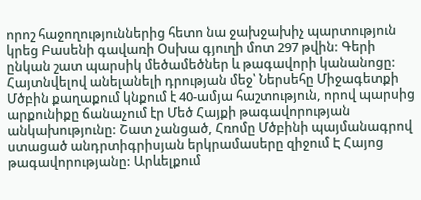որոշ հաջողություններից հետո նա ջախջախիչ պարտություն կրեց Բասենի գավառի Օսխա գյուղի մոտ 297 թվին: Գերի ընկան շատ պարսիկ մեծամեծներ և թագավորի կանանոցը: Հայտնվելով անելանելի դրության մեջ՝ Ներսեհը Միջագետքի Մծբին քաղաքում կնքում է 40-ամյա հաշտություն, որով պարսից արքունիքը ճանաչում էր Մեծ Հայքի թագավորության անկախությունը: Շատ չանցած, Հռոմը Մծբինի պայմանագրով ստացած անդրտիգրիսյան երկրամասերը զիջում Է Հայոց թագավորությանը: Արևելքում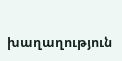խաղաղություն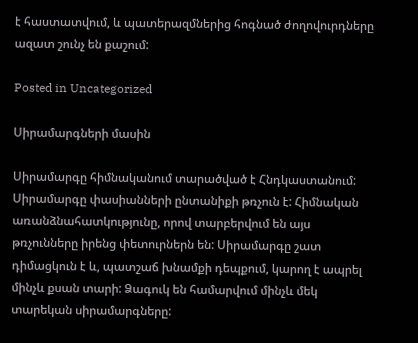է հաստատվում, և պատերազմներից հոգնած ժողովուրդները ազատ շունչ են քաշում:

Posted in Uncategorized

Սիրամարգների մասին

Սիրամարգը հիմնականում տարածված է Հնդկաստանում: Սիրամարգը փասիանների ընտանիքի թռչուն է: Հիմնական առանձնահատկությունը, որով տարբերվում են այս թռչունները իրենց փետուրներն են: Սիրամարգը շատ դիմացկուն է և, պատշաճ խնամքի դեպքում, կարող է ապրել մինչև քսան տարի: Ձագուկ են համարվում մինչև մեկ տարեկան սիրամարգները: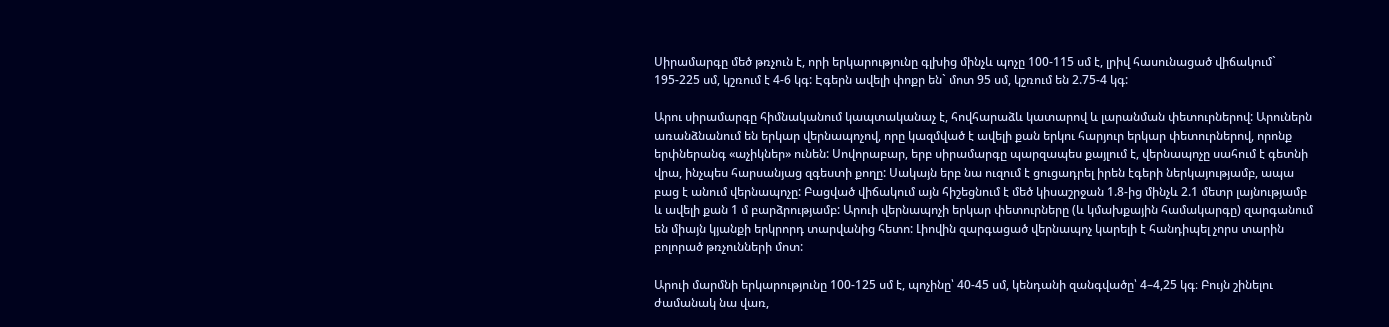Սիրամարգը մեծ թռչուն է, որի երկարությունը գլխից մինչև պոչը 100-115 սմ է, լրիվ հասունացած վիճակում` 195-225 սմ, կշռում է 4-6 կգ: Էգերն ավելի փոքր են` մոտ 95 սմ, կշռում են 2.75-4 կգ:

Արու սիրամարգը հիմնականում կապտականաչ է, հովհարաձև կատարով և լարանման փետուրներով: Արուներն առանձնանում են երկար վերնապոչով, որը կազմված է ավելի քան երկու հարյուր երկար փետուրներով, որոնք երփներանգ «աչիկներ» ունեն: Սովորաբար, երբ սիրամարգը պարզապես քայլում է, վերնապոչը սահում է գետնի վրա, ինչպես հարսանյաց զգեստի քողը: Սակայն երբ նա ուզում է ցուցադրել իրեն էգերի ներկայությամբ, ապա բաց է անում վերնապոչը: Բացված վիճակում այն հիշեցնում է մեծ կիսաշրջան 1.8-ից մինչև 2.1 մետր լայնությամբ և ավելի քան 1 մ բարձրությամբ: Արուի վերնապոչի երկար փետուրները (և կմախքային համակարգը) զարգանում են միայն կյանքի երկրորդ տարվանից հետո: Լիովին զարգացած վերնապոչ կարելի է հանդիպել չորս տարին բոլորած թռչունների մոտ:

Արուի մարմնի երկարությունը 100-125 սմ է, պոչինը՝ 40-45 սմ, կենդանի զանգվածը՝ 4–4,25 կգ։ Բույն շինելու ժամանակ նա վառ,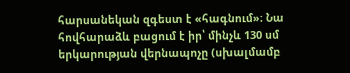հարսանեկան զգեստ է «հագնում»։ Նա հովհարաձև բացում է իր՝ մինչև 130 սմ երկարության վերնապոչը (սխալմամբ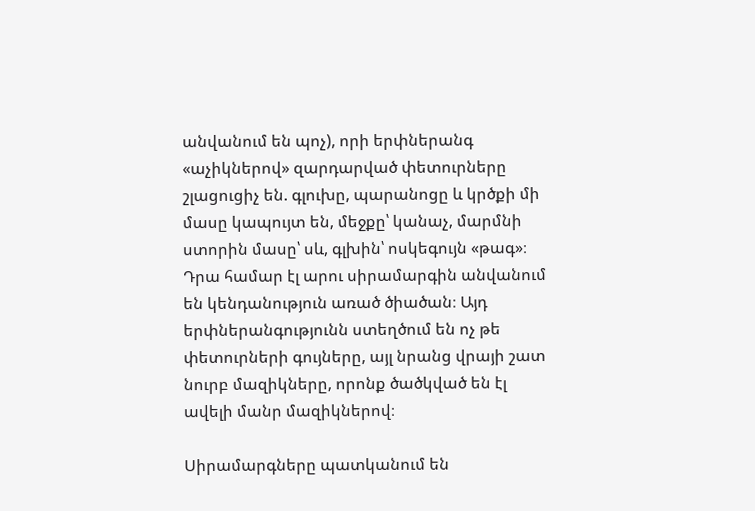անվանում են պոչ), որի երփներանգ «աչիկներով» զարդարված փետուրները շլացուցիչ են. գլուխը, պարանոցը և կրծքի մի մասը կապույտ են, մեջքը՝ կանաչ, մարմնի ստորին մասը՝ սև, գլխին՝ ոսկեգույն «թագ»։ Դրա համար էլ արու սիրամարգին անվանում են կենդանություն առած ծիածան։ Այդ երփներանգությունն ստեղծում են ոչ թե փետուրների գույները, այլ նրանց վրայի շատ նուրբ մազիկները, որոնք ծածկված են էլ ավելի մանր մազիկներով։

Սիրամարգները պատկանում են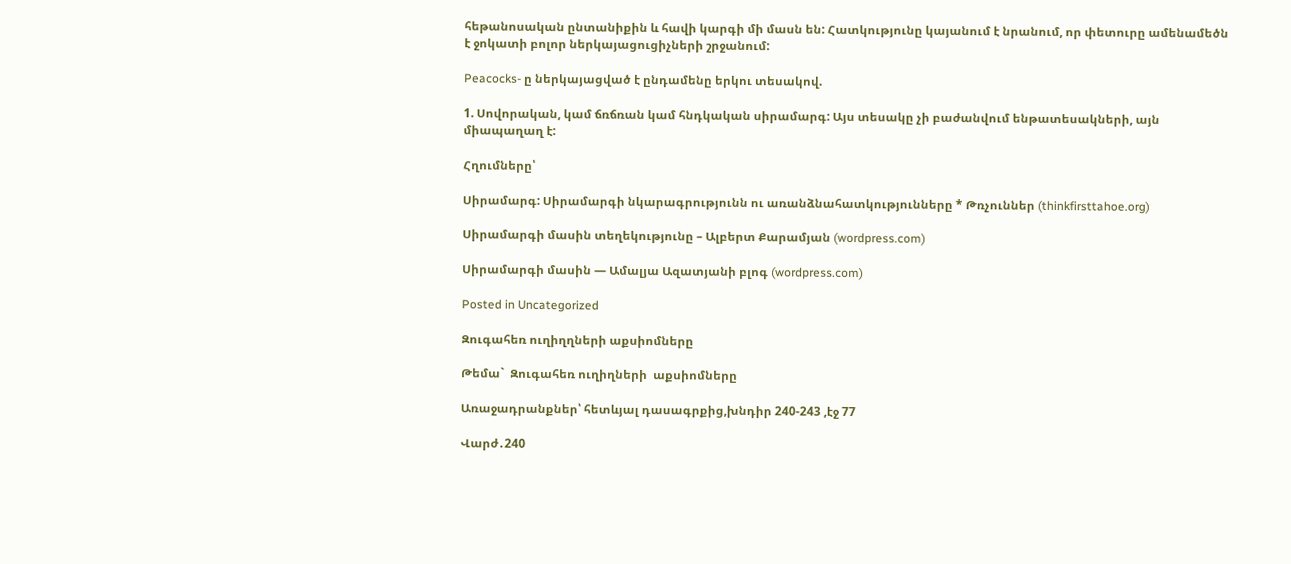հեթանոսական ընտանիքին և հավի կարգի մի մասն են: Հատկությունը կայանում է նրանում, որ փետուրը ամենամեծն է ջոկատի բոլոր ներկայացուցիչների շրջանում:

Peacocks- ը ներկայացված է ընդամենը երկու տեսակով.

1. Սովորական, կամ ճռճռան կամ հնդկական սիրամարգ: Այս տեսակը չի բաժանվում ենթատեսակների, այն միապաղաղ է:

Հղումները՝

Սիրամարգ: Սիրամարգի նկարագրությունն ու առանձնահատկությունները * Թռչուններ (thinkfirsttahoe.org)

Սիրամարգի մասին տեղեկությունը – Ալբերտ Քարամյան (wordpress.com)

Սիրամարգի մասին — Ամալյա Ազատյանի բլոգ (wordpress.com)

Posted in Uncategorized

Զուգահեռ ուղիղղների աքսիոմները

Թեմա`  Զուգահեռ ուղիղների  աքսիոմները

Առաջադրանքներ՝ հետևյալ դասագրքից,խնդիր 240-243 ,էջ 77

Վարժ․240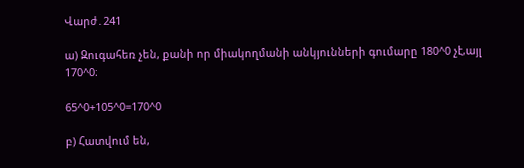Վարժ․241

ա) Զուգահեռ չեն, քանի որ միակողմանի անկյունների գումարը 180^0 չէ,այլ 170^0։

65^0+105^0=170^0

բ) Հատվում են,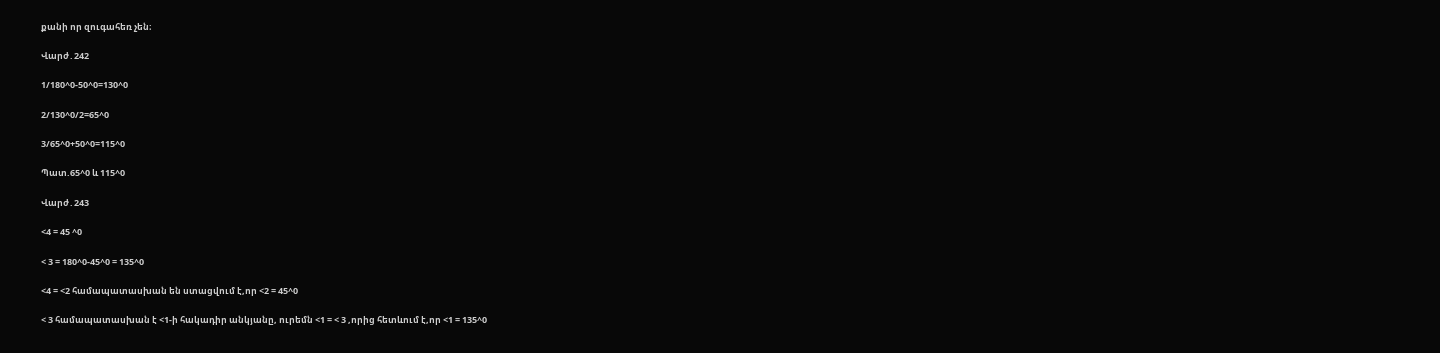քանի որ զուգահեռ չեն։

Վարժ․242

1/180^0-50^0=130^0

2/130^0/2=65^0

3/65^0+50^0=115^0

Պատ.65^0 և 115^0

Վարժ․243

<4 = 45 ^0

< 3 = 180^0-45^0 = 135^0

<4 = <2 համապատասխան են ստացվում է,որ <2 = 45^0

< 3 համապատասխան է <1-ի հակադիր անկյանը, ուրեմն <1 = < 3 ,որից հետևում է,որ <1 = 135^0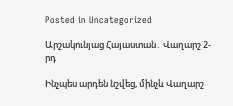Posted in Uncategorized

Արշակունյաց Հայաստան․ Վաղարշ 2-րդ

Ինչպես արդեն նշվեց, մինչև Վաղարշ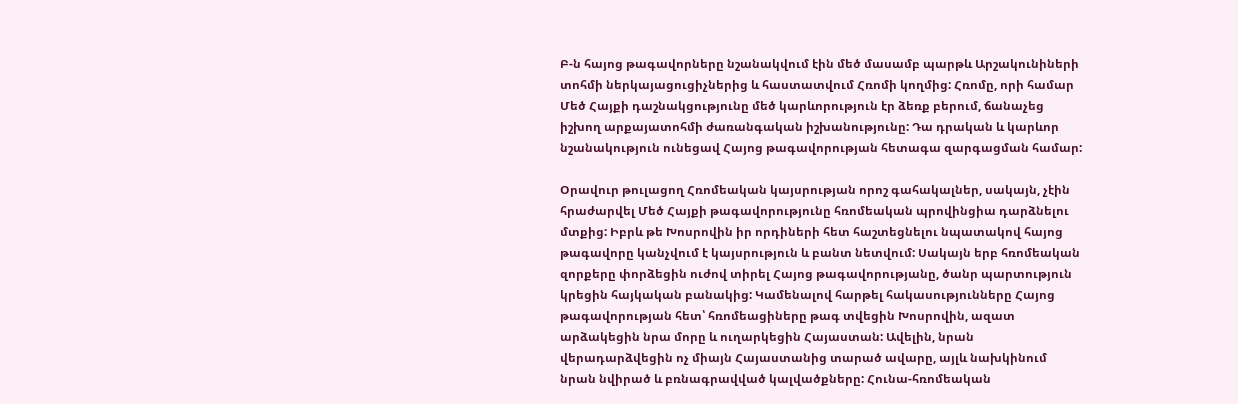Բ-ն հայոց թագավորները նշանակվում էին մեծ մասամբ պարթև Արշակունիների տոհմի ներկայացուցիչներից և հաստատվում Հռոմի կողմից: Հռոմը, որի համար Մեծ Հայքի դաշնակցությունը մեծ կարևորություն էր ձեռք բերում, ճանաչեց իշխող արքայատոհմի ժառանգական իշխանությունը: Դա դրական և կարևոր նշանակություն ունեցավ Հայոց թագավորության հետագա զարգացման համար:

Օրավուր թուլացող Հռոմեական կայսրության որոշ գահակալներ, սակայն, չէին հրաժարվել Մեծ Հայքի թագավորությունը հռոմեական պրովինցիա դարձնելու մտքից: Իբրև թե Խոսրովին իր որդիների հետ հաշտեցնելու նպատակով հայոց թագավորը կանչվում է կայսրություն և բանտ նետվում: Սակայն երբ հռոմեական զորքերը փորձեցին ուժով տիրել Հայոց թագավորությանը, ծանր պարտություն կրեցին հայկական բանակից: Կամենալով հարթել հակասությունները Հայոց թագավորության հետ՝ հռոմեացիները թագ տվեցին Խոսրովին, ազատ արձակեցին նրա մորը և ուղարկեցին Հայաստան: Ավելին, նրան վերադարձվեցին ոչ միայն Հայաստանից տարած ավարը, այլև նախկինում նրան նվիրած և բռնագրավված կալվածքները: Հունա-հռոմեական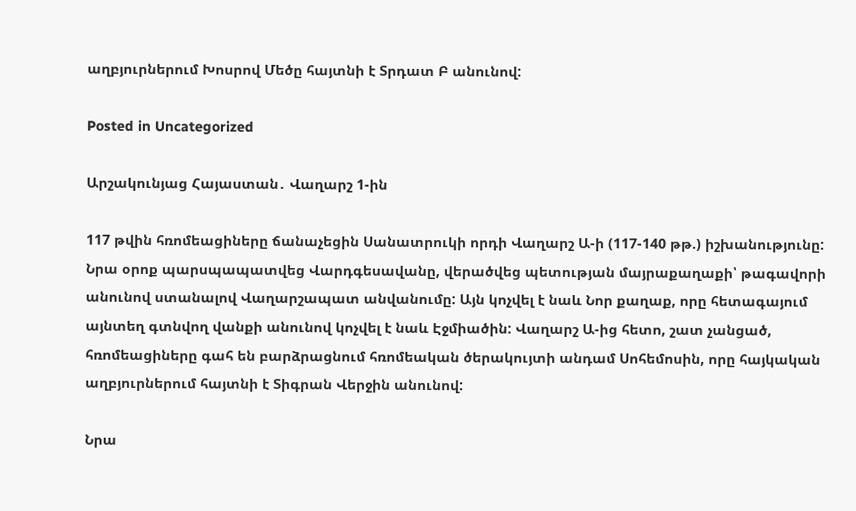աղբյուրներում Խոսրով Մեծը հայտնի է Տրդատ Բ անունով:

Posted in Uncategorized

Արշակունյաց Հայաստան․ Վաղարշ 1-ին

117 թվին հռոմեացիները ճանաչեցին Սանատրուկի որդի Վաղարշ Ա-ի (117-140 թթ.) իշխանությունը: Նրա օրոք պարսպապատվեց Վարդգեսավանը, վերածվեց պետության մայրաքաղաքի՝ թագավորի անունով ստանալով Վաղարշապատ անվանումը: Այն կոչվել է նաև Նոր քաղաք, որը հետագայում այնտեղ գտնվող վանքի անունով կոչվել է նաև Էջմիածին: Վաղարշ Ա-ից հետո, շատ չանցած, հռոմեացիները գահ են բարձրացնում հռոմեական ծերակույտի անդամ Սոհեմոսին, որը հայկական աղբյուրներում հայտնի է Տիգրան Վերջին անունով:

Նրա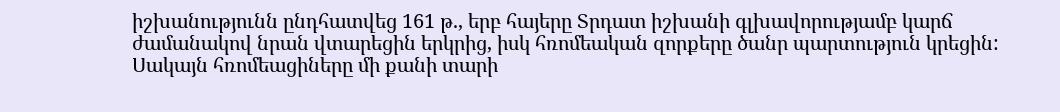իշխանությունն ընդհատվեց 161 թ., երբ հայերը Տրդատ իշխանի գլխավորությամբ կարճ ժամանակով նրան վտարեցին երկրից, իսկ հռոմեական զորքերը ծանր պարտություն կրեցին: Սակայն հռոմեացիները մի քանի տարի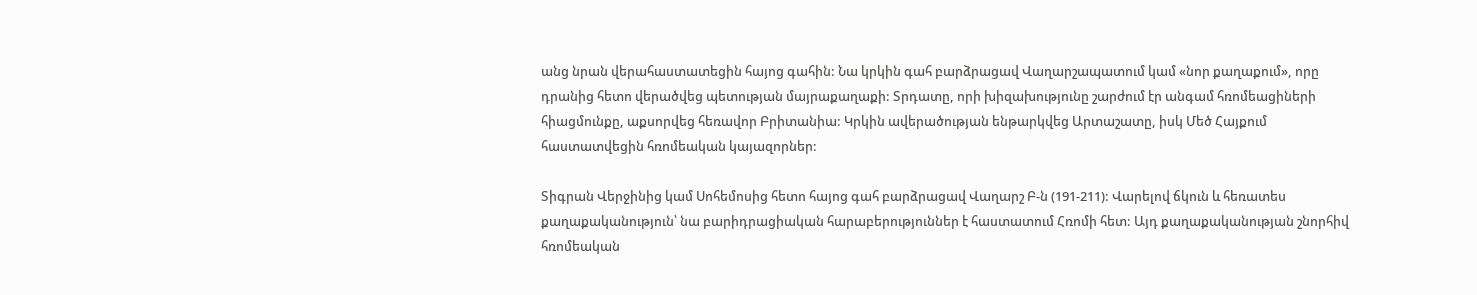անց նրան վերահաստատեցին հայոց գահին: Նա կրկին գահ բարձրացավ Վաղարշապատում կամ «նոր քաղաքում», որը դրանից հետո վերածվեց պետության մայրաքաղաքի: Տրդատը, որի խիզախությունը շարժում էր անգամ հռոմեացիների հիացմունքը, աքսորվեց հեռավոր Բրիտանիա: Կրկին ավերածության ենթարկվեց Արտաշատը, իսկ Մեծ Հայքում հաստատվեցին հռոմեական կայազորներ:

Տիգրան Վերջինից կամ Սոհեմոսից հետո հայոց գահ բարձրացավ Վաղարշ Բ-ն (191-211): Վարելով ճկուն և հեռատես քաղաքականություն՝ նա բարիդրացիական հարաբերություններ է հաստատում Հռոմի հետ: Այդ քաղաքականության շնորհիվ հռոմեական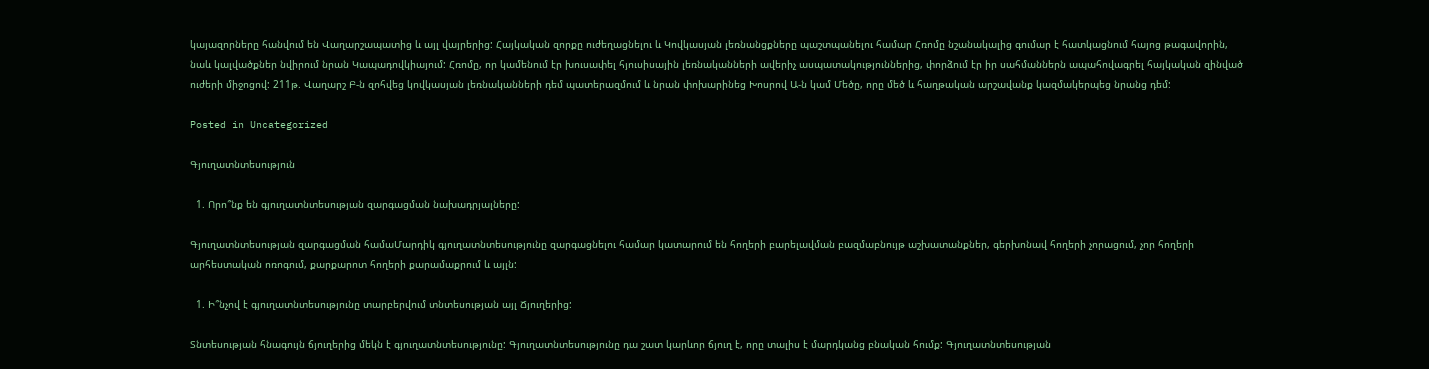կայազորները հանվում են Վաղարշապատից և այլ վայրերից: Հայկական զորքը ուժեղացնելու և Կովկասյան լեռնանցքները պաշտպանելու համար Հռոմը նշանակալից գումար է հատկացնում հայոց թագավորին, նաև կալվածքներ նվիրում նրան Կապադովկիայում: Հռոմը, որ կամենում էր խուսափել հյուսիսային լեռնականների ավերիչ ասպատակություններից, փորձում էր իր սահմաններն ապահովագրել հայկական զինված ուժերի միջոցով: 211թ. Վաղարշ Բ-ն զոհվեց կովկասյան լեռնականների դեմ պատերազմում և նրան փոխարինեց Խոսրով Ա-ն կամ Մեծը, որը մեծ և հաղթական արշավանք կազմակերպեց նրանց դեմ:

Posted in Uncategorized

Գյուղատնտեսություն

  1. Որո՞նք են գյուղատնտեսության զարգացման նախադրյալները:

Գյուղատնտեսության զարգացման համաՄարդիկ գյուղատնտեսությունը զարգացնելու համար կատարում են հողերի բարելավման բազմաբնույթ աշխատանքներ, գերխոնավ հողերի չորացում, չոր հողերի արհեստական ոռոգում, քարքարոտ հողերի քարամաքրում և այլն:

  1. Ի՞նչով է գյուղատնտեսությունը տարբերվում տնտեսության այլ Ճյուղերից:

Տնտեսության հնագույն ճյուղերից մեկն է գյուղատնտեսությունը: Գյուղատնտեսությունը դա շատ կարևոր ճյուղ է, որը տալիս է մարդկանց բնական հումք: Գյուղատնտեսության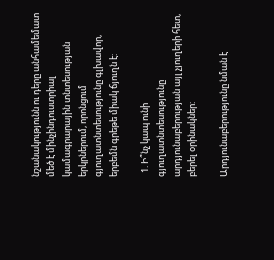նշանակությունն ու դերը անհամեմատ մեծ է մինչինդուստրիալ կամագրարային տնտեսության երկրներում, որոնցում գյուղատնտեսությունը գլխավոր, երբեմն գրեթե միակ ճյուղն է:

  1. Ի՞նչ կապ ունի գյուղատնտեսությունը արդյունաբերության այլ չյուղերի հետ, բերել օրինակներ:

Արդյունաբերությունը նման է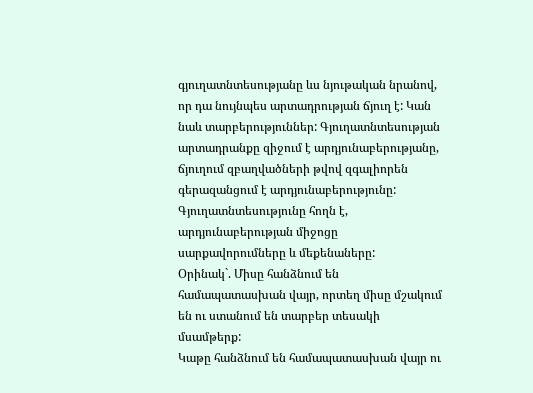գյուղատնտեսությանը ևս նյութական նրանով, որ դա նույնպես արտադրության ճյուղ է: Կան նաև տարբերություններ: Գյուղատնտեսության արտադրանքը զիջում է արդյունաբերությանը, ճյուղում զբաղվածների թվով զգալիորեն գերազանցում է արդյունաբերությունը: Գյուղատնտեսությունը հողն է, արդյունաբերության միջոցը սարքավորումները և մեքենաները:
Օրինակ`. Միսը հանձնում են համապատասխան վայր, որտեղ միսը մշակում են ու ստանում են տարբեր տեսակի մսամթերք:
Կաթը հանձնում են համապատասխան վայր ու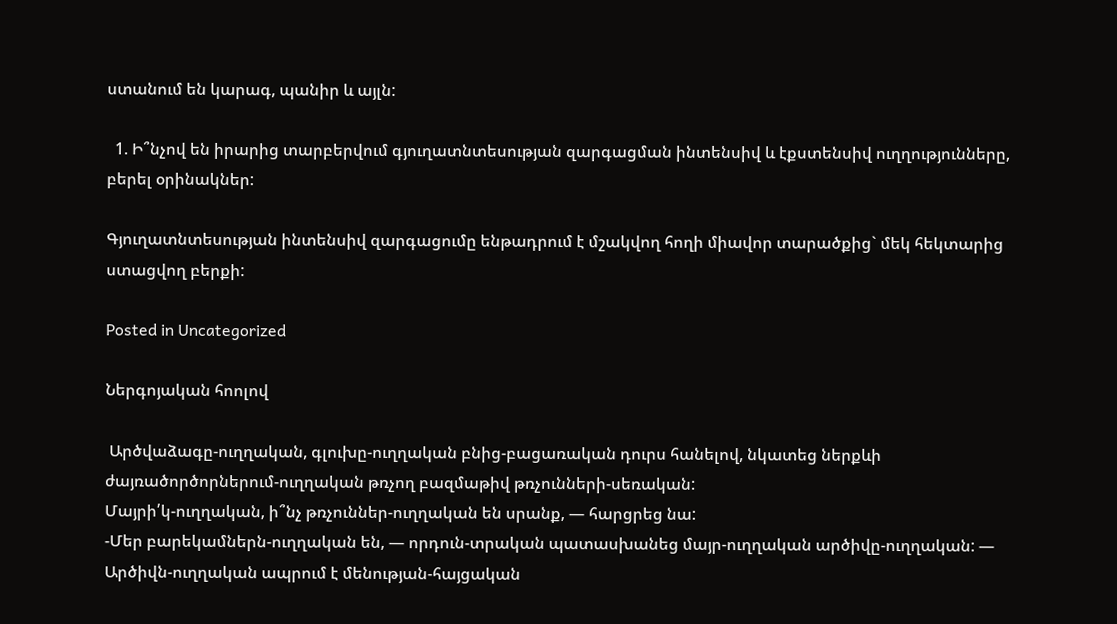ստանում են կարագ, պանիր և այլն:

  1. Ի՞նչով են իրարից տարբերվում գյուղատնտեսության զարգացման ինտենսիվ և էքստենսիվ ուղղությունները, բերել օրինակներ:

Գյուղատնտեսության ինտենսիվ զարգացումը ենթադրում է մշակվող հողի միավոր տարածքից` մեկ հեկտարից ստացվող բերքի:

Posted in Uncategorized

Ներգոյական հոոլով

 Արծվաձագը-ուղղական, գլուխը-ուղղական բնից-բացառական դուրս հանելով, նկատեց ներքևի ժայռածործորներում-ուղղական թռչող բազմաթիվ թռչունների-սեռական:
Մայրի՛կ-ուղղական, ի՞նչ թռչուններ-ուղղական են սրանք, — հարցրեց նա:
-Մեր բարեկամներն-ուղղական են, — որդուն-տրական պատասխանեց մայր-ուղղական արծիվը-ուղղական: — Արծիվն-ուղղական ապրում է մենության-հայցական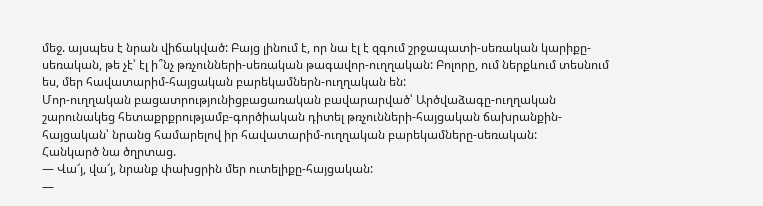մեջ. այսպես է նրան վիճակված: Բայց լինում է, որ նա էլ է զգում շրջապատի-սեռական կարիքը-սեռական, թե չէ՝ էլ ի՞նչ թռչունների-սեռական թագավոր-ուղղական: Բոլորը, ում ներքևում տեսնում ես, մեր հավատարիմ-հայցական բարեկամներն-ուղղական են:
Մոր-ուղղական բացատրությունիցբացառական բավարարված՝ Արծվաձագը-ուղղական շարունակեց հետաքրքրությամբ-գործիական դիտել թռչունների-հայցական ճախրանքին-հայցական՝ նրանց համարելով իր հավատարիմ-ուղղական բարեկամները-սեռական:
Հանկարծ նա ծղրտաց.
— Վա՜յ, վա՜յ, նրանք փախցրին մեր ուտելիքը-հայցական:
—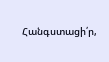Հանգստացի՛ր,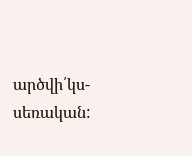արծվի՛կս-սեռական: